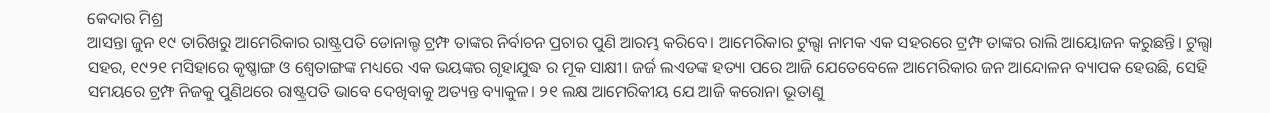କେଦାର ମିଶ୍ର
ଆସନ୍ତା ଜୁନ ୧୯ ତାରିଖରୁ ଆମେରିକାର ରାଷ୍ଟ୍ରପତି ଡୋନାଲ୍ଡ ଟ୍ରମ୍ଫ ତାଙ୍କର ନିର୍ବାଚନ ପ୍ରଚାର ପୁଣି ଆରମ୍ଭ କରିବେ। ଆମେରିକାର ଟୁଲ୍ସା ନାମକ ଏକ ସହରରେ ଟ୍ରମ୍ଫ ତାଙ୍କର ରାଲି ଆୟୋଜନ କରୁଛନ୍ତି। ଟୁଲ୍ସା ସହର, ୧୯୨୧ ମସିହାରେ କୃଷ୍ଣାଙ୍ଗ ଓ ଶ୍ଵେତାଙ୍ଗଙ୍କ ମଧ୍ୟରେ ଏକ ଭୟଙ୍କର ଗୃହାଯୁଦ୍ଧ ର ମୂକ ସାକ୍ଷୀ। ଜର୍ଜ ଲଏଡଙ୍କ ହତ୍ୟା ପରେ ଆଜି ଯେତେବେଳେ ଆମେରିକାର ଜନ ଆନ୍ଦୋଳନ ବ୍ୟାପକ ହେଉଛି, ସେହି ସମୟରେ ଟ୍ରମ୍ଫ ନିଜକୁ ପୁଣିଥରେ ରାଷ୍ଟ୍ରପତି ଭାବେ ଦେଖିବାକୁ ଅତ୍ୟନ୍ତ ବ୍ୟାକୁଳ। ୨୧ ଲକ୍ଷ ଆମେରିକୀୟ ଯେ ଆଜି କରୋନା ଭୂତାଣୁ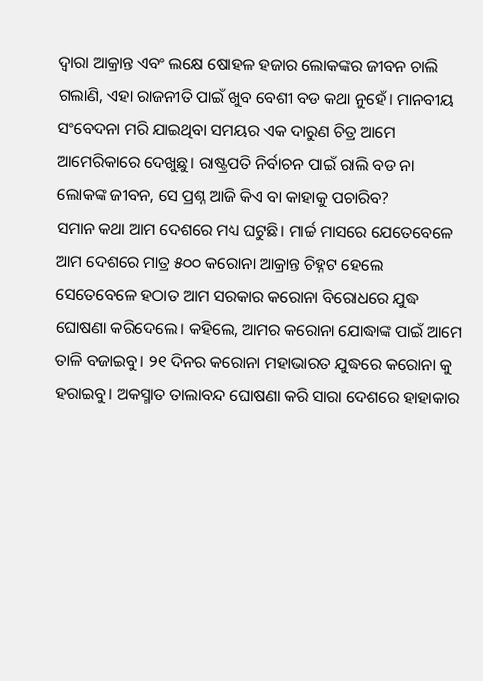ଦ୍ଵାରା ଆକ୍ରାନ୍ତ ଏବଂ ଲକ୍ଷେ ଷୋହଳ ହଜାର ଲୋକଙ୍କର ଜୀବନ ଚାଲି ଗଲାଣି, ଏହା ରାଜନୀତି ପାଇଁ ଖୁବ ବେଶୀ ବଡ କଥା ନୁହେଁ। ମାନବୀୟ ସଂବେଦନା ମରି ଯାଇଥିବା ସମୟର ଏକ ଦାରୁଣ ଚିତ୍ର ଆମେ ଆମେରିକାରେ ଦେଖୁଛୁ। ରାଷ୍ଟ୍ରପତି ନିର୍ବାଚନ ପାଇଁ ରାଲି ବଡ ନା ଲୋକଙ୍କ ଜୀବନ, ସେ ପ୍ରଶ୍ନ ଆଜି କିଏ ବା କାହାକୁ ପଚାରିବ?
ସମାନ କଥା ଆମ ଦେଶରେ ମଧ୍ୟ ଘଟୁଛି। ମାର୍ଚ୍ଚ ମାସରେ ଯେତେବେଳେ ଆମ ଦେଶରେ ମାତ୍ର ୫୦୦ କରୋନା ଆକ୍ରାନ୍ତ ଚିହ୍ନଟ ହେଲେ ସେତେବେଳେ ହଠାତ ଆମ ସରକାର କରୋନା ବିରୋଧରେ ଯୁଦ୍ଧ ଘୋଷଣା କରିଦେଲେ। କହିଲେ, ଆମର କରୋନା ଯୋଦ୍ଧାଙ୍କ ପାଇଁ ଆମେ ତାଳି ବଜାଇବୁ। ୨୧ ଦିନର କରୋନା ମହାଭାରତ ଯୁଦ୍ଧରେ କରୋନା କୁ ହରାଇବୁ। ଅକସ୍ମାତ ତାଲାବନ୍ଦ ଘୋଷଣା କରି ସାରା ଦେଶରେ ହାହାକାର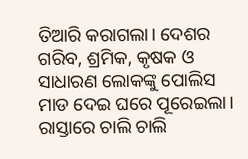ତିଆରି କରାଗଲା। ଦେଶର ଗରିବ, ଶ୍ରମିକ, କୃଷକ ଓ ସାଧାରଣ ଲୋକଙ୍କୁ ପୋଲିସ ମାଡ ଦେଇ ଘରେ ପୂରେଇଲା। ରାସ୍ତାରେ ଚାଲି ଚାଲି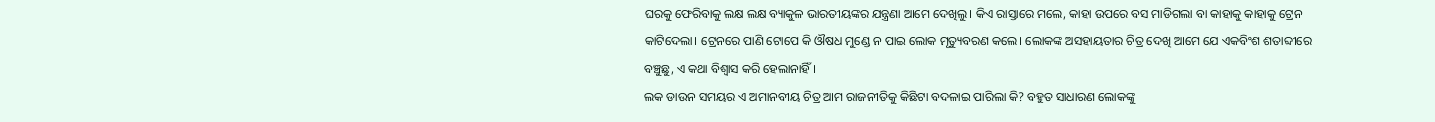ଘରକୁ ଫେରିବାକୁ ଲକ୍ଷ ଲକ୍ଷ ବ୍ୟାକୁଳ ଭାରତୀୟଙ୍କର ଯନ୍ତ୍ରଣା ଆମେ ଦେଖିଲୁ। କିଏ ରାସ୍ତାରେ ମଲେ, କାହା ଉପରେ ବସ ମାଡିଗଲା ବା କାହାକୁ କାହାକୁ ଟ୍ରେନ କାଟିଦେଲା। ଟ୍ରେନରେ ପାଣି ଟୋପେ କି ଔଷଧ ମୁଣ୍ଡେ ନ ପାଇ ଲୋକ ମୃତ୍ୟୁବରଣ କଲେ। ଲୋକଙ୍କ ଅସହାୟତାର ଚିତ୍ର ଦେଖି ଆମେ ଯେ ଏକବିଂଶ ଶତାବ୍ଦୀରେ ବଞ୍ଚୁଛୁ, ଏ କଥା ବିଶ୍ଵାସ କରି ହେଲାନାହିଁ।
ଲକ ଡାଉନ ସମୟର ଏ ଅମାନବୀୟ ଚିତ୍ର ଆମ ରାଜନୀତିକୁ କିଛିଟା ବଦଳାଇ ପାରିଲା କି? ବହୁତ ସାଧାରଣ ଲୋକଙ୍କୁ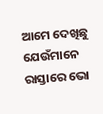ଆମେ ଦେଖିଛୁ ଯେଉଁମାନେ ରାସ୍ତାରେ ଭୋ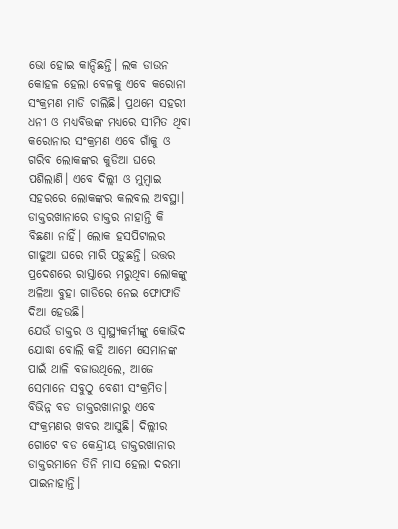ଭୋ ହୋଇ କାନ୍ଦିଛନ୍ତି। ଲକ ଡାଉନ କୋହଳ ହେଲା ବେଳକୁ ଏବେ କରୋନା ସଂକ୍ରମଣ ମାଡି ଚାଲିଛି। ପ୍ରଥମେ ସହରୀ ଧନୀ ଓ ମଧ୍ୟବିତ୍ତଙ୍କ ମଧ୍ୟରେ ସୀମିତ ଥିବା କରୋନାର ସଂକ୍ରମଣ ଏବେ ଗାଁକୁ ଓ ଗରିବ ଲୋକଙ୍କର କୁଡିଆ ଘରେ ପଶିଲାଣି। ଏବେ ଦିଲ୍ଲୀ ଓ ମୁମ୍ବାଇ ସହରରେ ଲୋକଙ୍କର କଲବଲ ଅବସ୍ଥା। ଡାକ୍ତରଖାନାରେ ଡାକ୍ତର ନାହାନ୍ତି କି ବିଛଣା ନାହିଁ। ଲୋକ ହସପିଟାଲର ଗାଢୁଆ ଘରେ ମାରି ପଡ଼ୁଛନ୍ତି। ଉତ୍ତର ପ୍ରଦେଶରେ ରାସ୍ତାରେ ମରୁଥିବା ଲୋକଙ୍କୁ ଅଳିଆ ବୁହା ଗାଡିରେ ନେଇ ଫୋଫାଡି ଦିଆ ହେଉଛି।
ଯେଉଁ ଡାକ୍ତର ଓ ସ୍ଵାସ୍ଥ୍ୟକର୍ମୀଙ୍କୁ କୋଭିଦ ଯୋଦ୍ଧା ବୋଲି କହି ଆମେ ସେମାନଙ୍କ ପାଇଁ ଥାଳି ବଜାଉଥିଲେ, ଆଜେ ସେମାନେ ସବୁଠୁ ବେଶୀ ସଂକ୍ରମିତ। ବିଭିନ୍ନ ବଡ ଡାକ୍ତରଖାନାରୁ ଏବେ ସଂକ୍ରମଣର ଖବର ଆସୁଛି। ଦିଲ୍ଲୀର ଗୋଟେ ବଡ କେନ୍ଦ୍ରୀୟ ଡାକ୍ତରଖାନାର ଡାକ୍ତରମାନେ ତିନି ମାସ ହେଲା ଦରମା ପାଇନାହାନ୍ତି।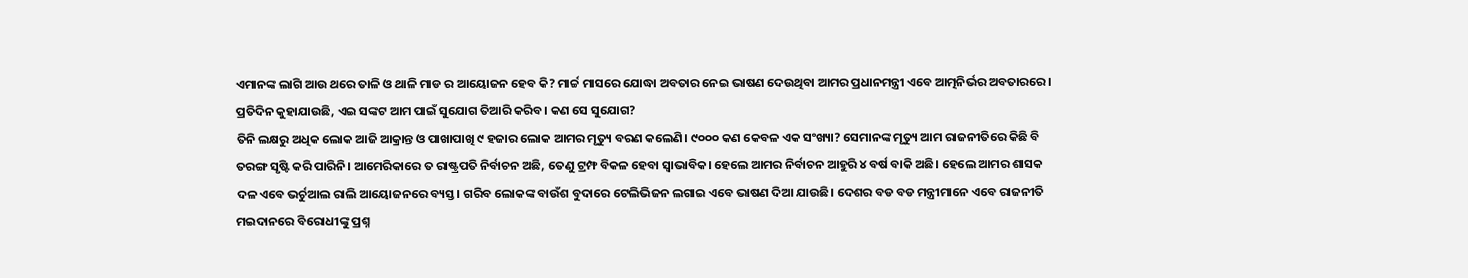ଏମାନଙ୍କ ଲାଗି ଆଉ ଥରେ ତାଳି ଓ ଥାଳି ମାଡ ର ଆୟୋଜନ ହେବ କି? ମାର୍ଚ୍ଚ ମାସରେ ଯୋଦ୍ଧା ଅବତାର ନେଇ ଭାଷଣ ଦେଉଥିବା ଆମର ପ୍ରଧାନମନ୍ତ୍ରୀ ଏବେ ଆତ୍ମନିର୍ଭର ଅବତାରରେ। ପ୍ରତିଦିନ କୁହାଯାଉଛି, ଏଇ ସଙ୍କଟ ଆମ ପାଇଁ ସୁଯୋଗ ତିଆରି କରିବ। କଣ ସେ ସୁଯୋଗ?
ତିନି ଲକ୍ଷରୁ ଅଧିକ ଲୋକ ଆଜି ଆକ୍ରାନ୍ତ ଓ ପାଖାପାଖି ୯ ହଜାର ଲୋକ ଆମର ମୃତ୍ୟୁ ବରଣ କଲେଣି। ୯୦୦୦ କଣ କେବଳ ଏକ ସଂଖ୍ୟା? ସେମାନଙ୍କ ମୃତ୍ୟୁ ଆମ ରାଜନୀତିରେ କିଛି ବି ତରଙ୍ଗ ସୃଷ୍ଟି କରି ପାରିନି। ଆମେରିକାରେ ତ ରାଷ୍ଟ୍ରପତି ନିର୍ବାଚନ ଅଛି, ତେଣୁ ଟ୍ରମ୍ଫ ବିକଳ ହେବା ସ୍ଵାଭାବିକ। ହେଲେ ଆମର ନିର୍ବାଚନ ଆହୁରି ୪ ବର୍ଷ ବାକି ଅଛି। ହେଲେ ଆମର ଶାସକ ଦଳ ଏବେ ଭର୍ଚୁଆଲ ରାଲି ଆୟୋଜନରେ ବ୍ୟସ୍ତ। ଗରିବ ଲୋକଙ୍କ ବାଉଁଶ ବୁଦାରେ ଟେଲିଭିଜନ ଲଗାଇ ଏବେ ଭାଷଣ ଦିଆ ଯାଉଛି। ଦେଶର ବଡ ବଡ ମନ୍ତ୍ରୀମାନେ ଏବେ ରାଜନୀତି ମଇଦାନରେ ବିରୋଧୀଙ୍କୁ ପ୍ରଶ୍ନ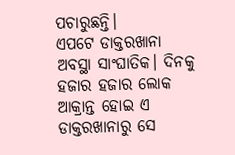ପଚାରୁଛନ୍ତି।
ଏପଟେ ଡାକ୍ତରଖାନା ଅବସ୍ଥା ସାଂଘାତିକ। ଦିନକୁ ହଜାର ହଜାର ଲୋକ ଆକ୍ରାନ୍ତ ହୋଇ ଏ ଡାକ୍ତରଖାନାରୁ ସେ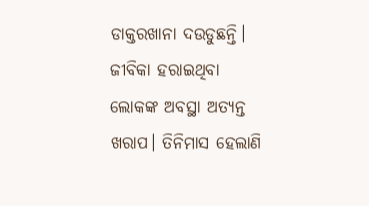ଡାକ୍ତରଖାନା ଦଉଡୁଛନ୍ତି। ଜୀବିକା ହରାଇଥିବା ଲୋକଙ୍କ ଅବସ୍ଥା ଅତ୍ୟନ୍ତ ଖରାପ। ତିନିମାସ ହେଲାଣି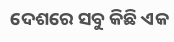ଦେଶରେ ସବୁ କିଛି ଏକ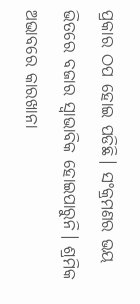ପ୍ରକାର ଠପ ହୋଇ ପଡିଛି। ସଂକ୍ରମଣର ଭୟ ଭିତରେ ବଜାର ସ୍ଵାଭାବିକ ହୋଇପାରୁନି। ଶ୍ରମିକ ଅଭାବରେ କାରଖାନା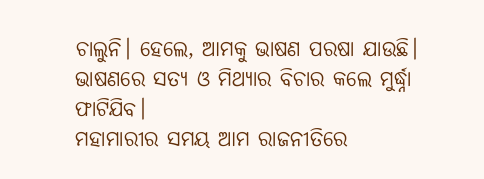ଚାଲୁନି। ହେଲେ, ଆମକୁ ଭାଷଣ ପରଷା ଯାଉଛି। ଭାଷଣରେ ସତ୍ୟ ଓ ମିଥ୍ୟାର ବିଚାର କଲେ ମୁର୍ଦ୍ଧ୍ନା ଫାଟିଯିବ।
ମହାମାରୀର ସମୟ ଆମ ରାଜନୀତିରେ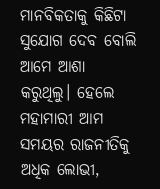ମାନବିକତାକୁ କିଛିଟା ସୁଯୋଗ ଦେବ ବୋଲି ଆମେ ଆଶା କରୁଥିଲୁ। ହେଲେ ମହାମାରୀ ଆମ ସମୟର ରାଜନୀତିକୁ ଅଧିକ ଲୋଭୀ,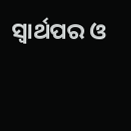ସ୍ଵାର୍ଥପର ଓ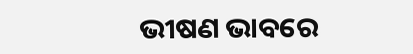ଭୀଷଣ ଭାବରେ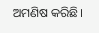ଅମଣିଷ କରିଛି।